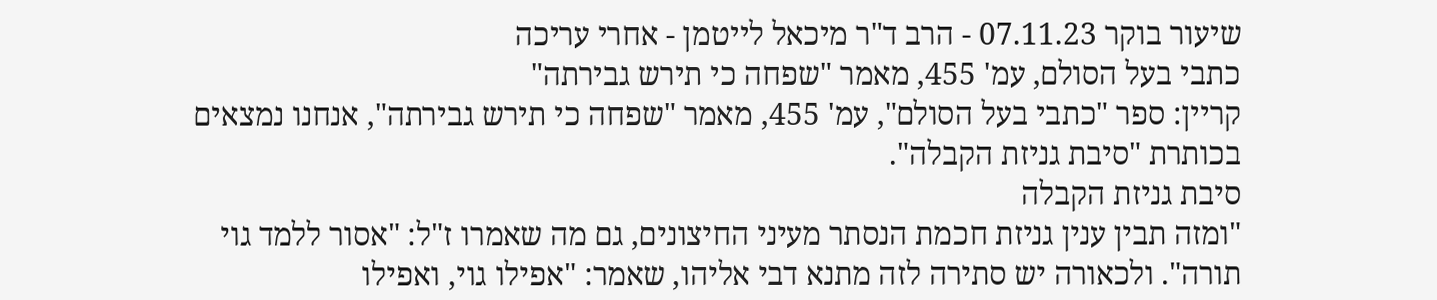שיעור בוקר 07.11.23 - הרב ד"ר מיכאל לייטמן - אחרי עריכה
כתבי בעל הסולם, עמ' 455, מאמר "שפחה כי תירש גבירתה"
קריין: ספר "כתבי בעל הסולם", עמ' 455, מאמר "שפחה כי תירש גבירתה", אנחנו נמצאים בכותרת "סיבת גניזת הקבלה".
סיבת גניזת הקבלה
"ומזה תבין ענין גניזת חכמת הנסתר מעיני החיצונים, גם מה שאמרו ז"ל: "אסור ללמד גוי תורה". ולכאורה יש סתירה לזה מתנא דבי אליהו, שאמר: "אפילו גוי, ואפילו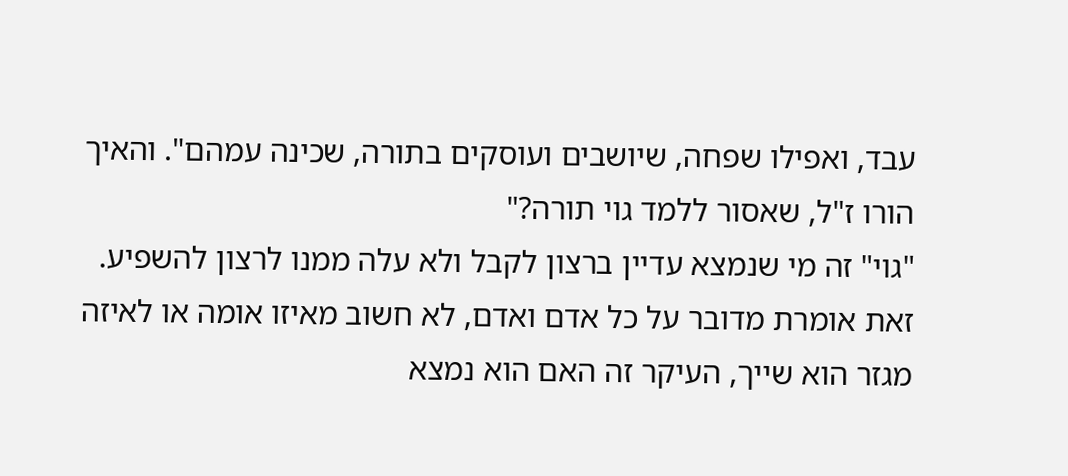עבד, ואפילו שפחה, שיושבים ועוסקים בתורה, שכינה עמהם". והאיך הורו ז"ל, שאסור ללמד גוי תורה?"
"גוי" זה מי שנמצא עדיין ברצון לקבל ולא עלה ממנו לרצון להשפיע. זאת אומרת מדובר על כל אדם ואדם, לא חשוב מאיזו אומה או לאיזה מגזר הוא שייך, העיקר זה האם הוא נמצא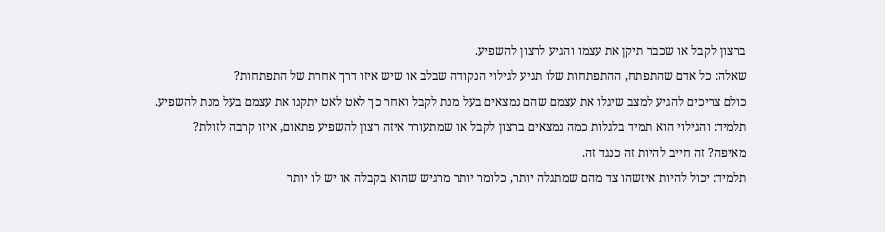ברצון לקבל או שכבר תיקן את עצמו והגיע לרצון להשפיע.
שאלה: כל אדם שהתפתח, ההתפתחות שלו תגיע לגילוי הנקודה שבלב או שיש איזו דרך אחרת של התפתחות?
כולם צריכים להגיע למצב שיגלו את עצמם שהם נמצאים בעל מנת לקבל ואחר כך לאט לאט יתקנו את עצמם בעל מנת להשפיע.
תלמיד: והגילוי הוא תמיד בלגלות כמה נמצאים ברצון לקבל או שמתעורר איזה רצון להשפיע פתאום, איזו קרבה לזולת?
מאיפה? זה חייב להיות זה כנגד זה.
תלמיד: יכול להיות איזשהו צד מהם שמתגלה יותר, כלומר יותר מרגיש שהוא בקבלה או יש לו יותר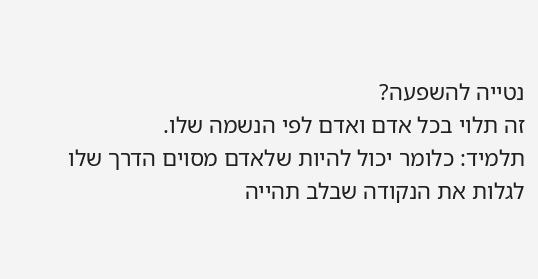נטייה להשפעה?
זה תלוי בכל אדם ואדם לפי הנשמה שלו.
תלמיד: כלומר יכול להיות שלאדם מסוים הדרך שלו לגלות את הנקודה שבלב תהייה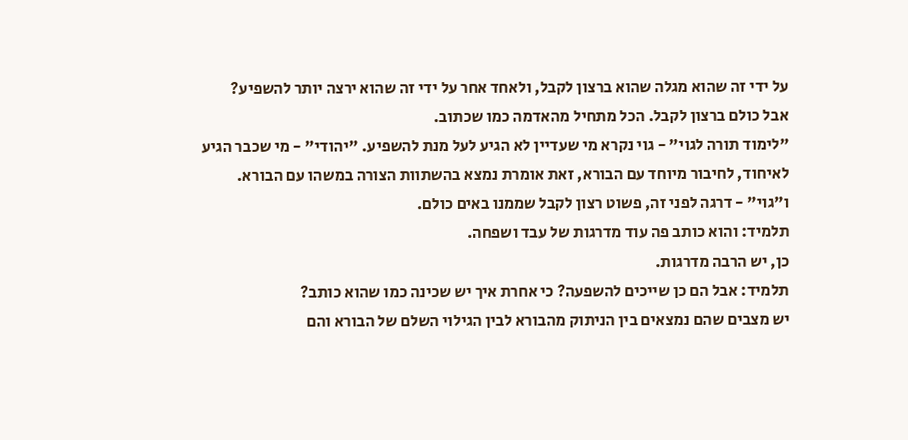על ידי זה שהוא מגלה שהוא ברצון לקבל, ולאחד אחר על ידי זה שהוא ירצה יותר להשפיע?
אבל כולם ברצון לקבל. הכל מתחיל מהאדמה כמו שכתוב.
"לימוד תורה לגוי" - גוי נקרא מי שעדיין לא הגיע לעל מנת להשפיע. "יהודי" - מי שכבר הגיע לאיחוד, לחיבור מיוחד עם הבורא, זאת אומרת נמצא בהשתוות הצורה במשהו עם הבורא. ו"גוי" - דרגה לפני זה, פשוט רצון לקבל שממנו באים כולם.
תלמיד: והוא כותב פה עוד מדרגות של עבד ושפחה.
כן, יש הרבה מדרגות.
תלמיד: אבל הם כן שייכים להשפעה? כי אחרת איך יש שכינה כמו שהוא כותב?
יש מצבים שהם נמצאים בין הניתוק מהבורא לבין הגילוי השלם של הבורא והם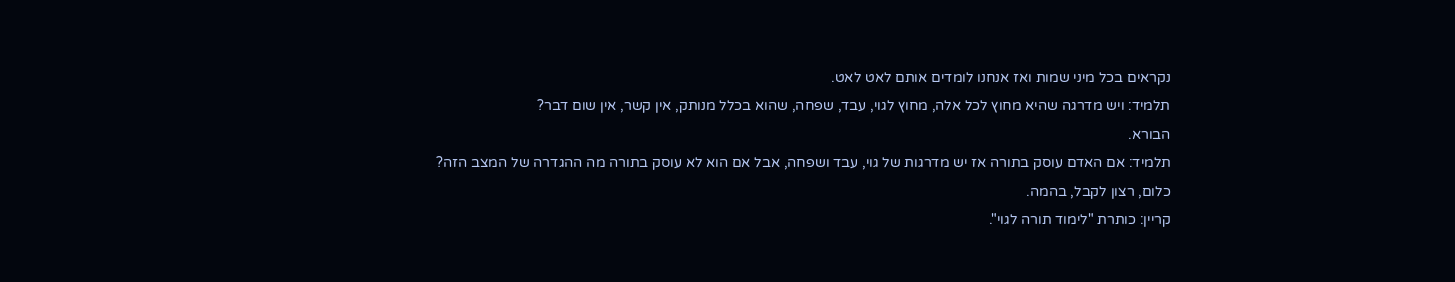נקראים בכל מיני שמות ואז אנחנו לומדים אותם לאט לאט.
תלמיד: ויש מדרגה שהיא מחוץ לכל אלה, מחוץ לגוי, עבד, שפחה, שהוא בכלל מנותק, אין קשר, אין שום דבר?
הבורא.
תלמיד: אם האדם עוסק בתורה אז יש מדרגות של גוי, עבד ושפחה, אבל אם הוא לא עוסק בתורה מה ההגדרה של המצב הזה?
כלום, רצון לקבל, בהמה.
קריין: כותרת "לימוד תורה לגוי".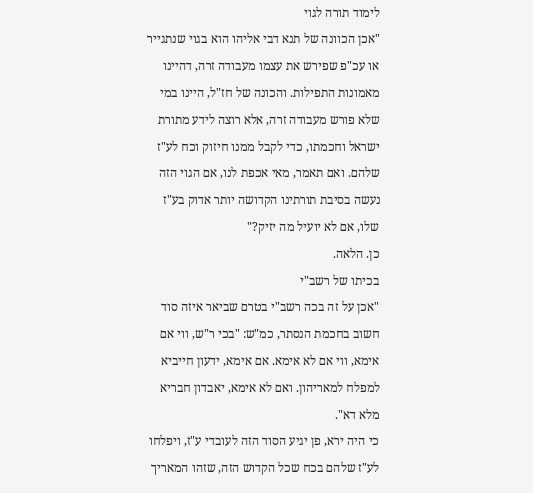לימוד תורה לגוי
"אכן הכוונה של תנא דבי אליהו הוא בגוי שנתגייר או עכ"פ שפירש את עצמו מעבודה זרה, דהיינו מאמונות התפילות. והכונה של חז"ל, היינו במי שלא פורש מעבודה זרה, אלא רוצה לידע מתורת ישראל וחכמתו, כדי לקבל ממנו חיזוק וכח לע"ז שלהם. ואם תאמר, מאי אכפת לנו, אם הגוי הזה נעשה בסיבת תורתינו הקדושה יותר אדוק בע"ז שלו, אם לא יועיל מה יזיק?"
כן. הלאה.
בכיתו של רשב"י
"אכן על זה בכה רשב"י בטרם שביאר איזה סוד חשוב בחכמת הנסתר, כמ"ש: "בכי ר"ש, ווי אם אימא, ווי אם לא אימא. אם אימא, ידעון חייביא למפלח למאריהון. ואם לא אימא, יאבדון חבריא מלא דא".
כי היה ירא, פן יגיע הסוד הזה לעובדי ע"ז, ויפלחו לע"ז שלהם בכח שכל הקדוש הזה, שזהו המאריך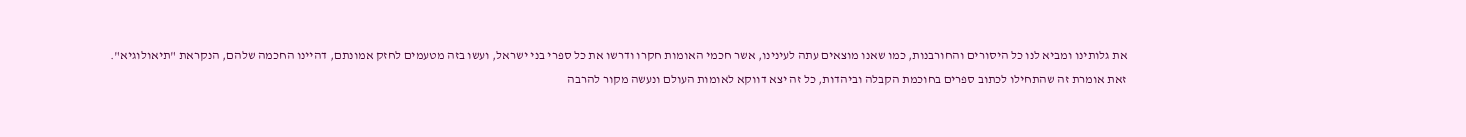את גלותינו ומביא לנו כל היסורים והחורבנות, כמו שאנו מוצאים עתה לעינינו, אשר חכמי האומות חקרו ודרשו את כל ספרי בני ישראל, ועשו בזה מטעמים לחזק אמונתם, דהיינו החכמה שלהם, הנקראת "תיאולוגיא".
זאת אומרת זה שהתחילו לכתוב ספרים בחוכמת הקבלה וביהדות, כל זה יצא דווקא לאומות העולם ונעשה מקור להרבה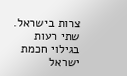צרות בישראל.
שתי רעות בגילוי חכמת ישראל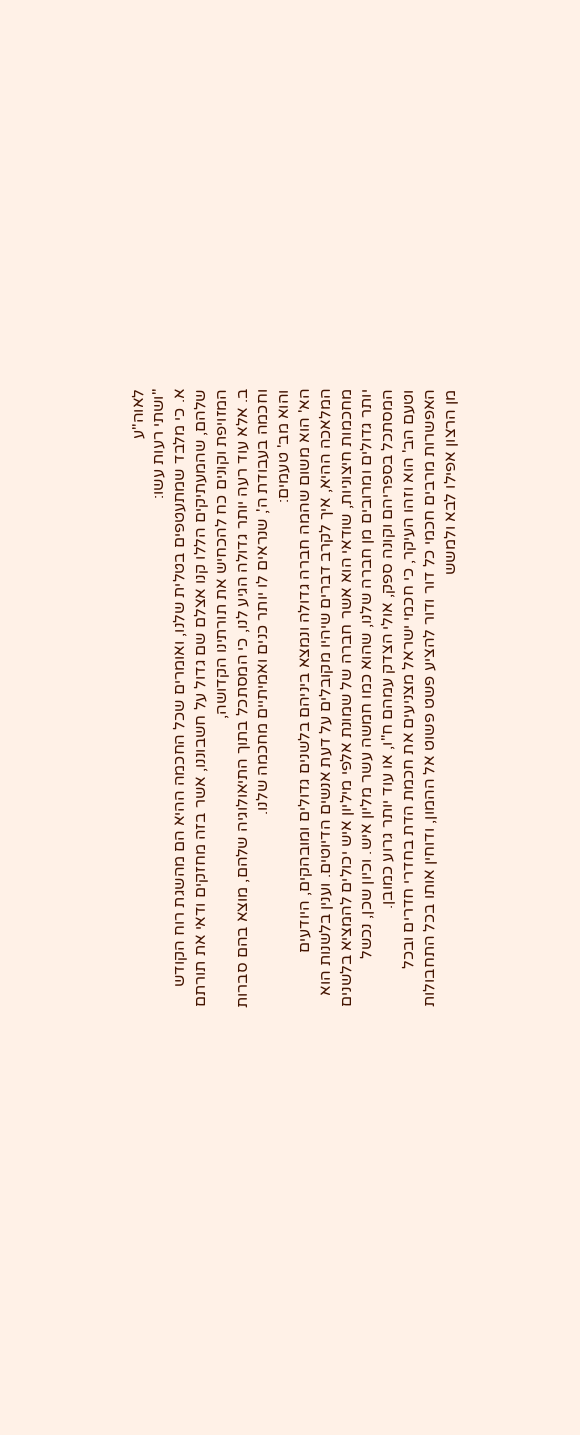לאוה"ע
"ושתי רעות עשו:
א. כי מלבד שמתעטפים בטלית שלנו, ואומרים שכל החכמה ההיא הם מהשגת רוח הקודש שלהם, שהמעתיקים הללו קנו אצלם שם גדול על חשבוננו, אשר בזה מחזקים ודאי את תורתם המזויפת וקונים כח להכחיש את תורתינו הקדושה,
ב. אלא עוד רעה יותר גדולה הגיע לנו, כי המסתכל בתוך התיאולוגיה שלהם, מוצא בהם סברות וחכמה בעבודת ה', שנראים לו יותר כנים ואמיתיים מחכמה שלנו.
והוא מב' טעמים:
הא' הוא משום שהמה חברה גדולה ונמצא ביניהם בלשנים גדולים ומובהקים, היודעים המלאכה ההיא, איך לקרב דברים שיהיו מקובלים על דעת אנשים הדיוטים. וענין בלשנות הוא מחכמות חיצוניות, שודאי הוא אשר חברה של שמונת אלפי מיליון איש יכולים להמציא בלשנים יותר גדולים ומרובים מן חברה שלנו, שהוא כמו חמשה עשר מליון איש. וכיון שכן, נכשל המסתכל בספריהם וקונה ספק, אולי הצדק עמהם ח"ו, או עוד יותר גרוע כמובן.
וטעם הב' הוא וזהו העיקר, כי חכמי ישראל מצניעים את חכמת הדת בחדרי חדרים ובכל האפשרות מרבים חכמי כל דור ודור להציע פשט פשוט אל ההמון, ודוחין אותו בכל התחבולות מן הרצון אפילו לבא ולמשש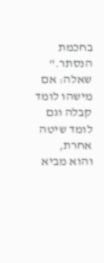בחכמת הנסתר."
שאלה: אם מישהו לומד קבלה וגם לומד שיטה אחרת, והוא מביא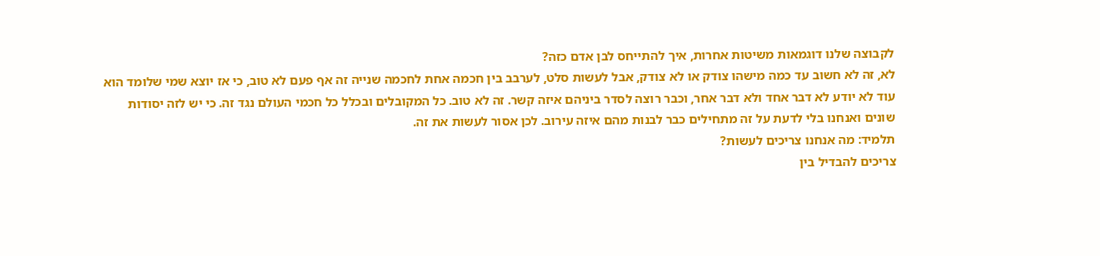לקבוצה שלנו דוגמאות משיטות אחרות, איך להתייחס לבן אדם כזה?
לא, זה לא חשוב עד כמה מישהו צודק או לא צודק, אבל לעשות סלט, לערבב בין חכמה אחת לחכמה שנייה זה אף פעם לא טוב, כי אז יוצא שמי שלומד הוא עוד לא יודע לא דבר אחד ולא דבר אחר, וכבר רוצה לסדר ביניהם איזה קשר. זה לא טוב. כל המקובלים ובכלל כל חכמי העולם נגד זה. כי יש לזה יסודות שונים ואנחנו בלי לדעת על זה מתחילים כבר לבנות מהם איזה עירוב. לכן אסור לעשות את זה.
תלמיד: מה אנחנו צריכים לעשות?
צריכים להבדיל בין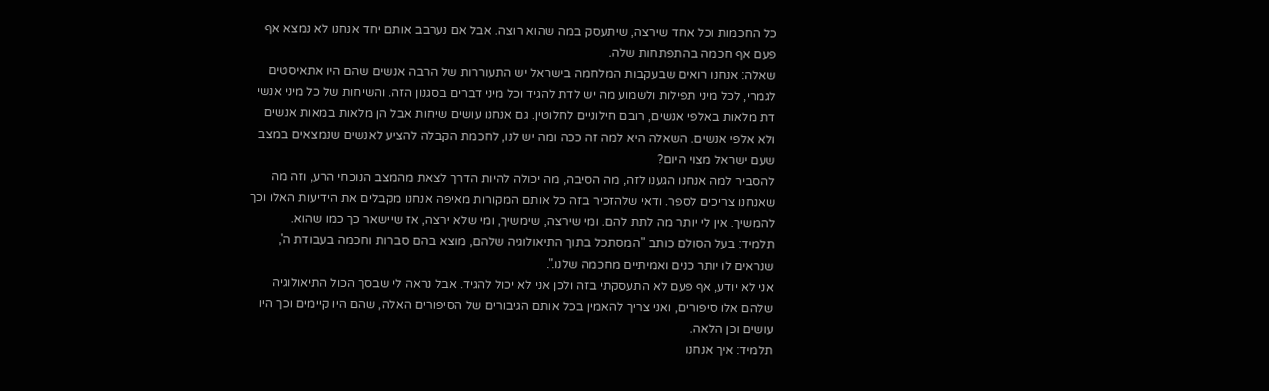כל החכמות וכל אחד שירצה, שיתעסק במה שהוא רוצה. אבל אם נערבב אותם יחד אנחנו לא נמצא אף פעם אף חכמה בהתפתחות שלה.
שאלה: אנחנו רואים שבעקבות המלחמה בישראל יש התעוררות של הרבה אנשים שהם היו אתאיסטים לגמרי, לכל מיני תפילות ולשמוע מה יש לדת להגיד וכל מיני דברים בסגנון הזה. והשיחות של כל מיני אנשי דת מלאות באלפי אנשים, רובם חילוניים לחלוטין. גם אנחנו עושים שיחות אבל הן מלאות במאות אנשים ולא אלפי אנשים. השאלה היא למה זה ככה ומה יש לנו, לחכמת הקבלה להציע לאנשים שנמצאים במצב שעם ישראל מצוי היום?
להסביר למה אנחנו הגענו לזה, מה הסיבה, מה יכולה להיות הדרך לצאת מהמצב הנוכחי הרע, וזה מה שאנחנו צריכים לספר. ודאי שלהזכיר בזה כל אותם המקורות מאיפה אנחנו מקבלים את הידיעות האלו וכך להמשיך. אין לי יותר מה לתת להם. ומי שירצה, שימשיך, ומי שלא ירצה, אז שיישאר כך כמו שהוא.
תלמיד: בעל הסולם כותב "המסתכל בתוך התיאולוגיה שלהם, מוצא בהם סברות וחכמה בעבודת ה', שנראים לו יותר כנים ואמיתיים מחכמה שלנו.".
אני לא יודע, אף פעם לא התעסקתי בזה ולכן אני לא יכול להגיד. אבל נראה לי שבסך הכול התיאולוגיה שלהם אלו סיפורים, ואני צריך להאמין בכל אותם הגיבורים של הסיפורים האלה, שהם היו קיימים וכך היו עושים וכן הלאה.
תלמיד: איך אנחנו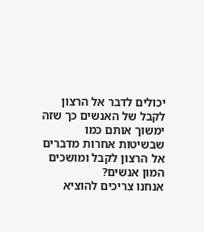יכולים לדבר אל הרצון לקבל של האנשים כך שזה ימשוך אותם כמו שבשיטות אחרות מדברים אל הרצון לקבל ומושכים המון אנשים?
אנחנו צריכים להוציא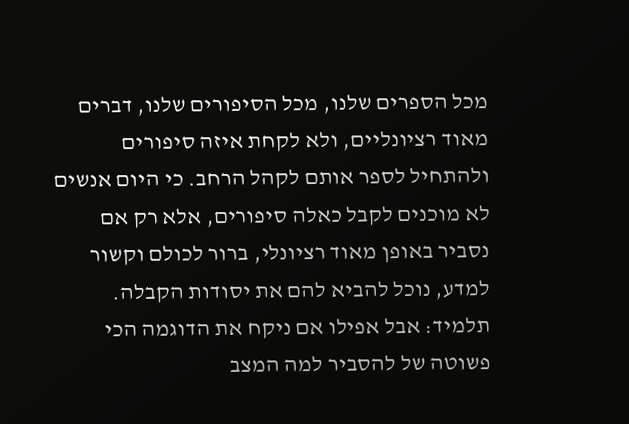מכל הספרים שלנו, מכל הסיפורים שלנו, דברים מאוד רציונליים, ולא לקחת איזה סיפורים ולהתחיל לספר אותם לקהל הרחב. כי היום אנשים לא מוכנים לקבל כאלה סיפורים, אלא רק אם נסביר באופן מאוד רציונלי, ברור לכולם וקשור למדע, נוכל להביא להם את יסודות הקבלה.
תלמיד: אבל אפילו אם ניקח את הדוגמה הכי פשוטה של להסביר למה המצב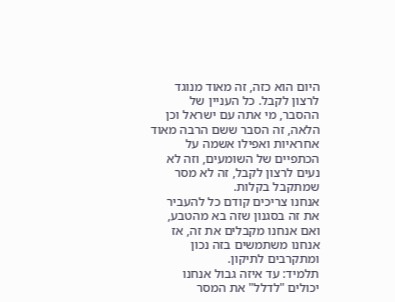היום הוא כזה, זה מאוד מנוגד לרצון לקבל. כל העניין של ההסבר, מי אתה עם ישראל וכן הלאה, זה הסבר ששם הרבה מאוד אחראיות ואפילו אשמה על הכתפיים של השומעים, וזה לא נעים לרצון לקבל, זה לא מסר שמתקבל בקלות.
אנחנו צריכים קודם כל להעביר את זה בסגנון שזה בא מהטבע, ואם אנחנו מקבלים את זה, אז אנחנו משתמשים בזה נכון ומתקרבים לתיקון.
תלמיד: עד איזה גבול אנחנו יכולים "לדלל" את המסר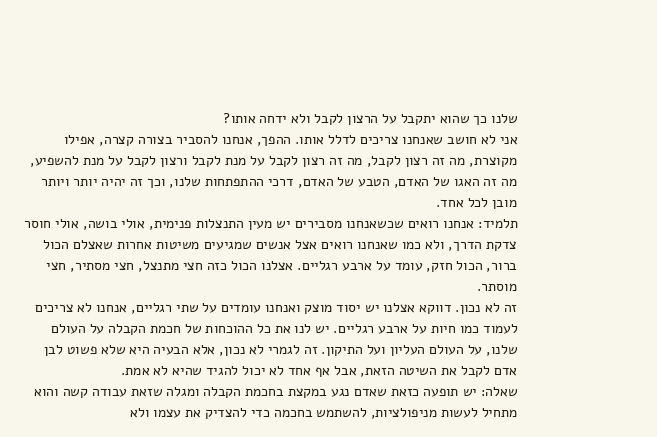שלנו כך שהוא יתקבל על הרצון לקבל ולא ידחה אותו?
אני לא חושב שאנחנו צריכים לדלל אותו. ההפך, אנחנו להסביר בצורה קצרה, אפילו מקוצרת, מה זה רצון לקבל, מה זה רצון לקבל על מנת לקבל ורצון לקבל על מנת להשפיע, מה זה האגו של האדם, הטבע של האדם, דרכי ההתפתחות שלנו, וכך זה יהיה יותר ויותר מובן לכל אחד.
תלמיד: אנחנו רואים שכשאנחנו מסבירים יש מעין התנצלות פנימית, אולי בושה, אולי חוסר צדקת הדרך, ולא כמו שאנחנו רואים אצל אנשים שמגיעים משיטות אחרות שאצלם הכול ברור, הכול חזק, עומד על ארבע רגליים. אצלנו הכול כזה חצי מתנצל, חצי מסתיר, חצי מוסתר.
זה לא נכון. דווקא אצלנו יש יסוד מוצק ואנחנו עומדים על שתי רגליים, אנחנו לא צריכים לעמוד כמו חיות על ארבע רגליים. יש לנו את כל ההוכחות של חכמת הקבלה על העולם שלנו, על העולם העליון ועל התיקון. זה לגמרי לא נכון, אלא הבעיה היא שלא פשוט לבן אדם לקבל את השיטה הזאת, אבל אף אחד לא יכול להגיד שהיא לא אמת.
שאלה: יש תופעה כזאת שאדם נגע במקצת בחכמת הקבלה ומגלה שזאת עבודה קשה והוא מתחיל לעשות מניפולציות, להשתמש בחכמה כדי להצדיק את עצמו ולא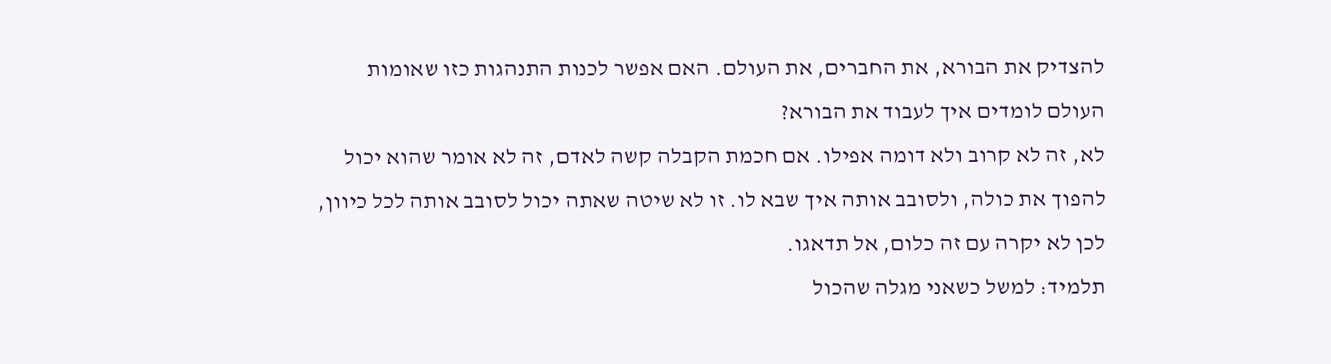להצדיק את הבורא, את החברים, את העולם. האם אפשר לכנות התנהגות כזו שאומות העולם לומדים איך לעבוד את הבורא?
לא, זה לא קרוב ולא דומה אפילו. אם חכמת הקבלה קשה לאדם, זה לא אומר שהוא יכול להפוך את כולה, ולסובב אותה איך שבא לו. זו לא שיטה שאתה יכול לסובב אותה לכל כיוון, לכן לא יקרה עם זה כלום, אל תדאגו.
תלמיד: למשל כשאני מגלה שהכול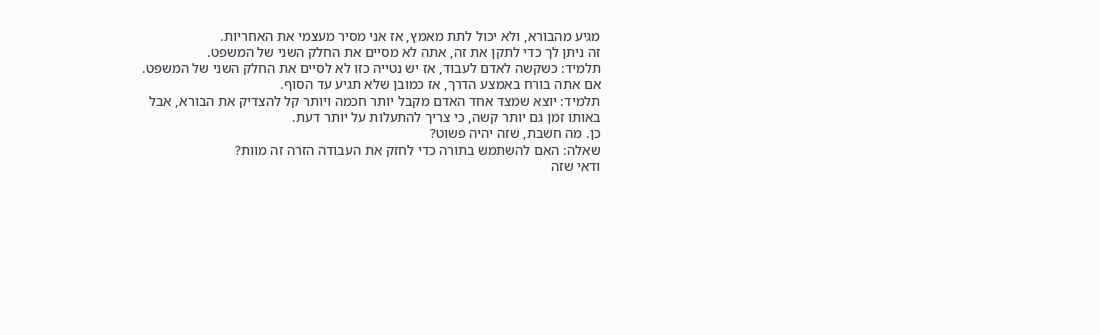מגיע מהבורא, ולא יכול לתת מאמץ, אז אני מסיר מעצמי את האחריות.
זה ניתן לך כדי לתקן את זה, אתה לא מסיים את החלק השני של המשפט.
תלמיד: כשקשה לאדם לעבוד, אז יש נטייה כזו לא לסיים את החלק השני של המשפט.
אם אתה בורח באמצע הדרך, אז כמובן שלא תגיע עד הסוף.
תלמיד: יוצא שמצד אחד האדם מקבל יותר חכמה ויותר קל להצדיק את הבורא, אבל באותו זמן גם יותר קשה, כי צריך להתעלות על יותר דעת.
כן. מה חשבת, שזה יהיה פשוט?
שאלה: האם להשתמש בתורה כדי לחזק את העבודה הזרה זה מוות?
ודאי שזה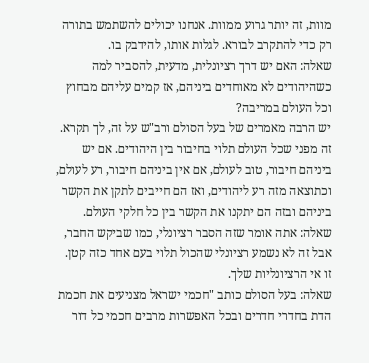מוות, זה יותר גרוע ממוות. אנחנו יכולים להשתמש בתורה רק כדי להתקרב לבורא. לגלות אותו, להידבק בו.
שאלה: האם יש דרך רציונלית, מדעית, להסביר למה כשהיהודים לא מאוחדים ביניהם, אז קמים עליהם מבחוץ וכל העולם במריבה?
יש הרבה מאמרים של בעל הסולם ורב"ש על זה, לך תקרא. זה מפני שכל העולם תלוי בחיבור בין היהודים. אם יש ביניהם חיבור, טוב לעולם, אם אין ביניהם חיבור, רע לעולם, וכתוצאה מזה רע ליהודים, ואז הם חייבים לתקן את הקשר ביניהם ובזה הם יתקנו את הקשר בין כל חלקי העולם.
שאלה: אתה אומר שזה הסבר רציונלי, כמו שביקש החבר, אבל זה לא נשמע רציונלי שהכול תלוי בעם אחד כזה קטן.
זו אי הרציונליות שלך.
שאלה: בעל הסולם כותב "חכמי ישראל מצניעים את חכמת הדת בחדרי חדרים ובכל האפשרות מרבים חכמי כל דור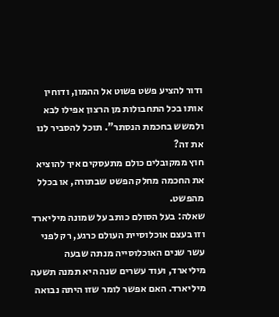ודור להציע פשט פשוט אל ההמון, ודוחין אותו בכל התחבולות מן הרצון אפילו לבא ולמשש בחכמת הנסתר". תוכל להסביר לנו את זה?
חוץ ממקובלים כולם מתעסקים איך להוציא את החכמה מחלק הפשט שבתורה, או בכלל מהפשט.
שאלה: בעל הסולם כותב על שמונה מיליארד וזו בעצם אוכלוסיית העולם כרגע, רק לפני עשר שנים האוכלוסייה מנתה שבעה מיליארד, ועוד עשרים שנה היא תמנה תשעה מיליארד. האם אפשר לומר שזו היתה נבואה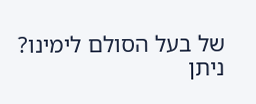של בעל הסולם לימינו?
ניתן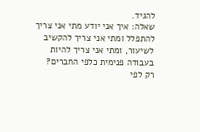להגיד.
שאלה: איך אני יודע מתי אני צריך להתפלל ומתי אני צריך להקשיב לשיעור, ומתי אני צריך להיות בעבודה פנימית כלפי החברים?
רק לפי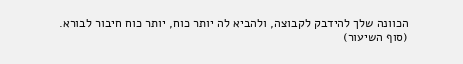הכוונה שלך להידבק לקבוצה, ולהביא לה יותר כוח, יותר כוח חיבור לבורא.
(סוף השיעור)